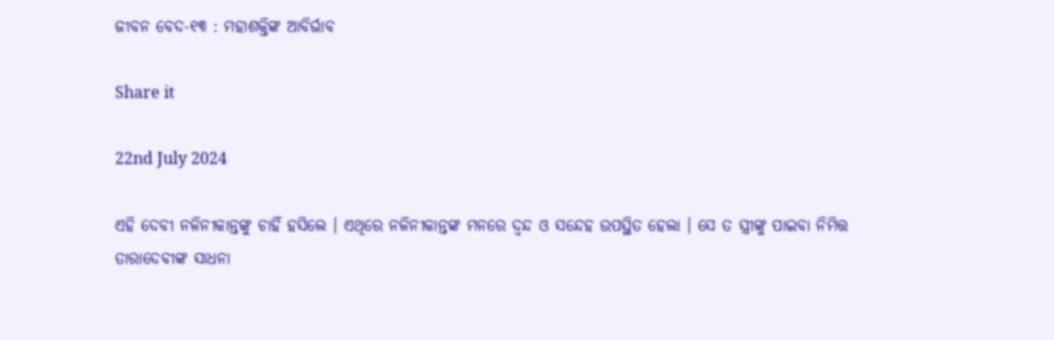ଜୀବନ ବେଦ-୧୩ : ମହାଶକ୍ତିଙ୍କ ଆବିର୍ଭାବ

Share it

22nd July 2024

ଏହି ଦେବୀ ନଳିନୀକାନ୍ତଙ୍କୁ ଚାହିଁ ହସିଲେ । ଏଥିରେ ନଳିନୀକାନ୍ତଙ୍କ ମନରେ ଦ୍ଵନ୍ଦ ଓ ସନ୍ଦେହ ଉପସ୍ଥିତ ହେଲା । ସେ ତ ସ୍ତ୍ରୀଙ୍କୁ ପାଇବା ନିମିତ୍ତ ତାରାଦେବୀଙ୍କ ସାଧନା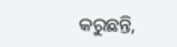କରୁଛନ୍ତି,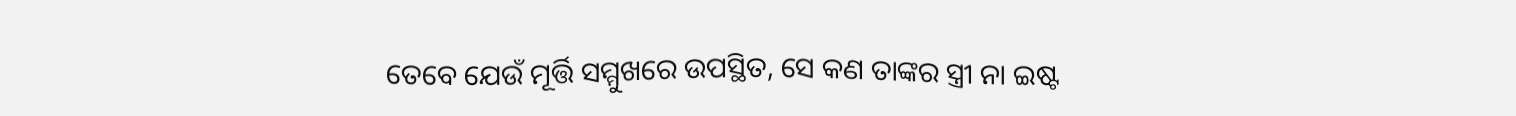ତେବେ ଯେଉଁ ମୂର୍ତ୍ତି ସମ୍ମୁଖରେ ଉପସ୍ଥିତ, ସେ କଣ ତାଙ୍କର ସ୍ତ୍ରୀ ନା ଇଷ୍ଟ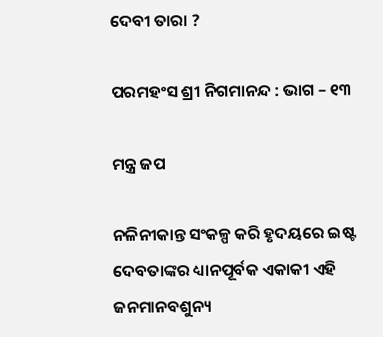ଦେବୀ ତାରା ?

ପରମହଂସ ଶ୍ରୀ ନିଗମାନନ୍ଦ : ଭାଗ – ୧୩

ମନ୍ତ୍ର ଜପ

ନଳିନୀକାନ୍ତ ସଂକଳ୍ପ କରି ହୃଦୟରେ ଇଷ୍ଟ ଦେବତାଙ୍କର ଧ୍ୟାନପୂର୍ବକ ଏକାକୀ ଏହି ଜନମାନବଶୁନ୍ୟ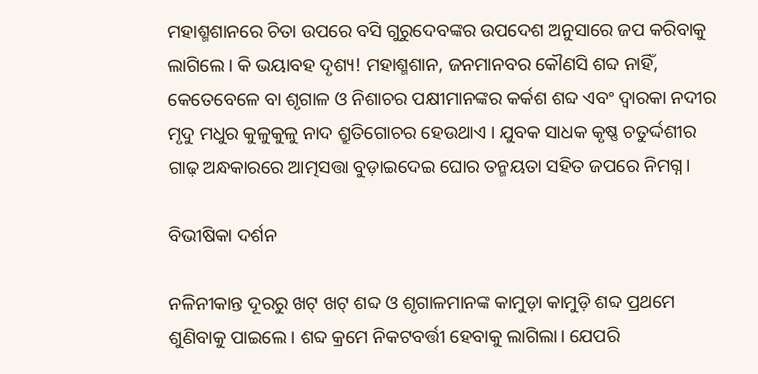ମହାଶ୍ମଶାନରେ ଚିତା ଉପରେ ବସି ଗୁରୁଦେବଙ୍କର ଉପଦେଶ ଅନୁସାରେ ଜପ କରିବାକୁ ଲାଗିଲେ। କି ଭୟାବହ ଦୃଶ୍ୟ! ମହାଶ୍ମଶାନ, ଜନମାନବର କୌଣସି ଶବ୍ଦ ନାହିଁ, କେତେବେଳେ ବା ଶୃଗାଳ ଓ ନିଶାଚର ପକ୍ଷୀମାନଙ୍କର କର୍କଶ ଶବ୍ଦ ଏବଂ ଦ୍ୱାରକା ନଦୀର ମୃଦୁ ମଧୁର କୁଳୁକୁଳୁ ନାଦ ଶ୍ରୁତିଗୋଚର ହେଉଥାଏ । ଯୁବକ ସାଧକ କୃଷ୍ଣ ଚତୁର୍ଦ୍ଦଶୀର ଗାଢ଼ ଅନ୍ଧକାରରେ ଆତ୍ମସତ୍ତା ବୁଡ଼ାଇଦେଇ ଘୋର ତନ୍ମୟତା ସହିତ ଜପରେ ନିମଗ୍ନ।

ବିଭୀଷିକା ଦର୍ଶନ

ନଳିନୀକାନ୍ତ ଦୂରରୁ ଖଟ୍ ଖଟ୍ ଶବ୍ଦ ଓ ଶୃଗାଳମାନଙ୍କ କାମୁଡ଼ା କାମୁଡ଼ି ଶବ୍ଦ ପ୍ରଥମେ ଶୁଣିବାକୁ ପାଇଲେ। ଶବ୍ଦ କ୍ରମେ ନିକଟବର୍ତ୍ତୀ ହେବାକୁ ଲାଗିଲା। ଯେପରି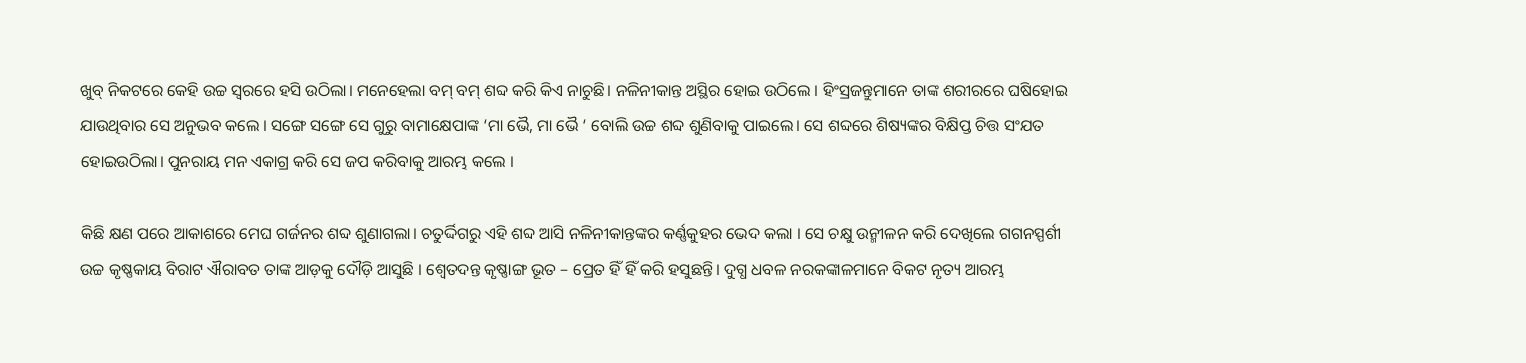ଖୁବ୍ ନିକଟରେ କେହି ଉଚ୍ଚ ସ୍ବରରେ ହସି ଉଠିଲା। ମନେହେଲା ବମ୍ ବମ୍ ଶବ୍ଦ କରି କିଏ ନାଚୁଛି। ନଳିନୀକାନ୍ତ ଅସ୍ଥିର ହୋଇ ଉଠିଲେ । ହିଂସ୍ରଜନ୍ତୁମାନେ ତାଙ୍କ ଶରୀରରେ ଘଷିହୋଇ ଯାଉଥିବାର ସେ ଅନୁଭବ କଲେ । ସଙ୍ଗେ ସଙ୍ଗେ ସେ ଗୁରୁ ବାମାକ୍ଷେପାଙ୍କ ‘ମା ଭୈ, ମା ଭୈ ‘ ବୋଲି ଉଚ୍ଚ ଶବ୍ଦ ଶୁଣିବାକୁ ପାଇଲେ। ସେ ଶବ୍ଦରେ ଶିଷ୍ୟଙ୍କର ବିକ୍ଷିପ୍ତ ଚିତ୍ତ ସଂଯତ ହୋଇଉଠିଲା। ପୁନରାୟ ମନ ଏକାଗ୍ର କରି ସେ ଜପ କରିବାକୁ ଆରମ୍ଭ କଲେ ।

କିଛି କ୍ଷଣ ପରେ ଆକାଶରେ ମେଘ ଗର୍ଜନର ଶବ୍ଦ ଶୁଣାଗଲା। ଚତୁର୍ଦ୍ଦିଗରୁ ଏହି ଶବ୍ଦ ଆସି ନଳିନୀକାନ୍ତଙ୍କର କର୍ଣ୍ଣକୁହର ଭେଦ କଲା । ସେ ଚକ୍ଷୁ ଉନ୍ମୀଳନ କରି ଦେଖିଲେ ଗଗନସ୍ପର୍ଶୀ ଉଚ୍ଚ କୃଷ୍ଣକାୟ ବିରାଟ ଐରାବତ ତାଙ୍କ ଆଡ଼କୁ ଦୌଡ଼ି ଆସୁଛି । ଶ୍ୱେତଦନ୍ତ କୃଷ୍ଣାଙ୍ଗ ଭୂତ – ପ୍ରେତ ହିଁ ହିଁ କରି ହସୁଛନ୍ତି। ଦୁଗ୍ଧ ଧବଳ ନରକଙ୍କାଳମାନେ ବିକଟ ନୃତ୍ୟ ଆରମ୍ଭ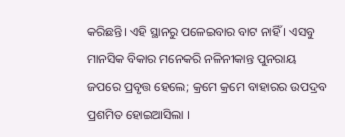କରିଛନ୍ତି। ଏହି ସ୍ଥାନରୁ ପଳେଇବାର ବାଟ ନାହିଁ । ଏସବୁ ମାନସିକ ବିକାର ମନେକରି ନଳିନୀକାନ୍ତ ପୁନରାୟ ଜପରେ ପ୍ରବୃତ୍ତ ହେଲେ; କ୍ରମେ କ୍ରମେ ବାହାରର ଉପଦ୍ରବ ପ୍ରଶମିତ ହୋଇଆସିଲା ।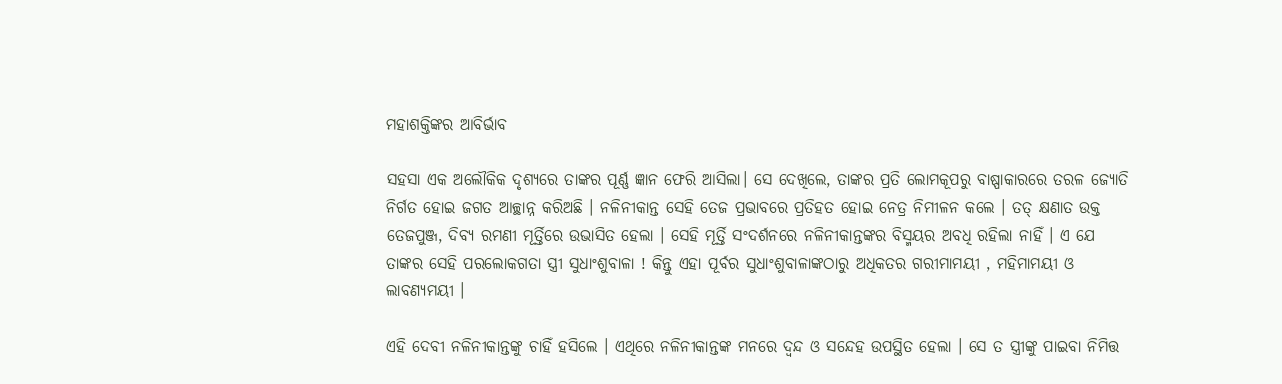ମହାଶକ୍ତିଙ୍କର ଆବିର୍ଭାବ

ସହସା ଏକ ଅଲୌକିକ ଦୃଶ୍ୟରେ ତାଙ୍କର ପୂର୍ଣ୍ଣ ଜ୍ଞାନ ଫେରି ଆସିଲା। ସେ ଦେଖିଲେ, ତାଙ୍କର ପ୍ରତି ଲୋମକୂପରୁ ବାଷ୍ପାକାରରେ ତରଳ ଜ୍ୟୋତି ନିର୍ଗତ ହୋଇ ଜଗତ ଆଚ୍ଛାନ୍ନ କରିଅଛି । ନଳିନୀକାନ୍ତ ସେହି ତେଜ ପ୍ରଭାବରେ ପ୍ରତିହତ ହୋଇ ନେତ୍ର ନିମୀଳନ କଲେ । ତତ୍ କ୍ଷଣାତ ଉକ୍ତ ତେଜପୁଞ୍ଜ, ଦିବ୍ୟ ରମଣୀ ମୂର୍ତ୍ତିରେ ଉଭାସିତ ହେଲା । ସେହି ମୂର୍ତ୍ତି ସଂଦର୍ଶନରେ ନଳିନୀକାନ୍ତଙ୍କର ବିସ୍ମୟର ଅବଧି ରହିଲା ନାହିଁ । ଏ ଯେ ତାଙ୍କର ସେହି ପରଲୋକଗତା ସ୍ତ୍ରୀ ସୁଧାଂଶୁବାଳା ! କିନ୍ତୁ ଏହା ପୂର୍ବର ସୁଧାଂଶୁବାଳାଙ୍କଠାରୁ ଅଧିକତର ଗରୀମାମୟୀ , ମହିମାମୟୀ ଓ ଲାବଣ୍ୟମୟୀ ।

ଏହି ଦେବୀ ନଳିନୀକାନ୍ତଙ୍କୁ ଚାହିଁ ହସିଲେ । ଏଥିରେ ନଳିନୀକାନ୍ତଙ୍କ ମନରେ ଦ୍ଵନ୍ଦ ଓ ସନ୍ଦେହ ଉପସ୍ଥିତ ହେଲା । ସେ ତ ସ୍ତ୍ରୀଙ୍କୁ ପାଇବା ନିମିତ୍ତ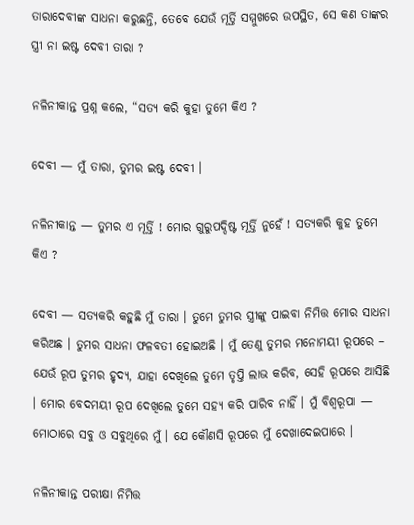ତାରାଦେବୀଙ୍କ ସାଧନା କରୁଛନ୍ତି, ତେବେ ଯେଉଁ ମୂର୍ତ୍ତି ସମ୍ମୁଖରେ ଉପସ୍ଥିତ, ସେ କଣ ତାଙ୍କର ସ୍ତ୍ରୀ ନା ଇଷ୍ଟ ଦେବୀ ତାରା ?

ନଳିନୀକାନ୍ତ ପ୍ରଶ୍ନ କଲେ, “ସତ୍ୟ କରି କୁହା ତୁମେ କିଏ ?

ଦେବୀ — ମୁଁ ତାରା, ତୁମର ଇଷ୍ଟ ଦେବୀ ।

ନଳିନୀକାନ୍ତ — ତୁମର ଏ ମୂର୍ତ୍ତି ! ମୋର ଗୁରୁପଦ୍ଦିଷ୍ଟ ମୂର୍ତ୍ତି ନୁହେଁ ! ସତ୍ୟକରି କୁହ ତୁମେ କିଏ ?

ଦେବୀ — ସତ୍ୟକରି କହୁଛି ମୁଁ ତାରା । ତୁମେ ତୁମର ସ୍ତ୍ରୀଙ୍କୁ ପାଇବା ନିମିତ୍ତ ମୋର ସାଧନା କରିଅଛ । ତୁମର ସାଧନା ଫଳବତୀ ହୋଇଅଛି । ମୁଁ ତେଣୁ ତୁମର ମନୋମୟୀ ରୂପରେ – ଯେଉଁ ରୂପ ତୁମର ହୃଦ୍ୟ, ଯାହା ଦେଖିଲେ ତୁମେ ତୃପ୍ତି ଲାଭ କରିବ, ସେହି ରୂପରେ ଆସିଛି । ମୋର ବେଦମୟୀ ରୂପ ଦେଖିଲେ ତୁମେ ସହ୍ୟ କରି ପାରିବ ନାହିଁ । ମୁଁ ବିଶ୍ବରୂପା — ମୋଠାରେ ସବୁ ଓ ସବୁଥିରେ ମୁଁ । ଯେ କୌଣସି ରୂପରେ ମୁଁ ଦେଖାଦେଇପାରେ ।

ନଳିନୀକାନ୍ତ ପରୀକ୍ଷା ନିମିତ୍ତ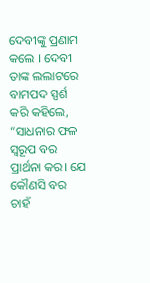ଦେବୀଙ୍କୁ ପ୍ରଣାମ କଲେ । ଦେବୀ ତାଙ୍କ ଲଲାଟରେ ବାମପଦ ସ୍ପର୍ଶ କରି କହିଲେ, “ସାଧନାର ଫଳ ସ୍ୱରୂପ ବର ପ୍ରାର୍ଥନା କର। ଯେ କୌଣସି ବର ଚାହଁ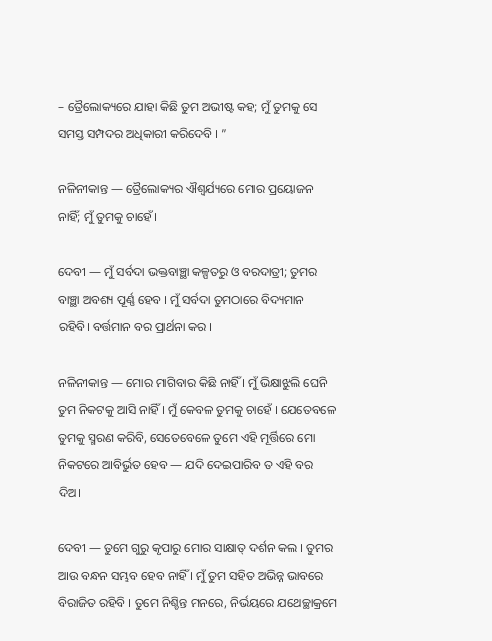– ତ୍ରୈଲୋକ୍ୟରେ ଯାହା କିଛି ତୁମ ଅଭୀଷ୍ଟ କହ; ମୁଁ ତୁମକୁ ସେ ସମସ୍ତ ସମ୍ପଦର ଅଧିକାରୀ କରିଦେବି । ”

ନଳିନୀକାନ୍ତ — ତ୍ରୈଲୋକ୍ୟର ଐଶ୍ୱର୍ଯ୍ୟରେ ମୋର ପ୍ରୟୋଜନ ନାହିଁ; ମୁଁ ତୁମକୁ ଚାହେଁ।

ଦେବୀ — ମୁଁ ସର୍ବଦା ଭକ୍ତବାଞ୍ଛା କଳ୍ପତରୁ ଓ ବରଦାତ୍ରୀ; ତୁମର ବାଞ୍ଛା ଅବଶ୍ୟ ପୂର୍ଣ୍ଣ ହେବ । ମୁଁ ସର୍ବଦା ତୁମଠାରେ ବିଦ୍ୟମାନ ରହିବି। ବର୍ତ୍ତମାନ ବର ପ୍ରାର୍ଥନା କର ।

ନଳିନୀକାନ୍ତ — ମୋର ମାଗିବାର କିଛି ନାହିଁ । ମୁଁ ଭିକ୍ଷାଝୁଲି ଘେନି ତୁମ ନିକଟକୁ ଆସି ନାହିଁ । ମୁଁ କେବଳ ତୁମକୁ ଚାହେଁ । ଯେତେବଳେ ତୁମକୁ ସ୍ମରଣ କରିବି, ସେତେବେଳେ ତୁମେ ଏହି ମୂର୍ତ୍ତିରେ ମୋ ନିକଟରେ ଆବିର୍ଭୁତ ହେବ — ଯଦି ଦେଇପାରିବ ତ ଏହି ବର ଦିଅ।

ଦେବୀ — ତୁମେ ଗୁରୁ କୃପାରୁ ମୋର ସାକ୍ଷାତ୍ ଦର୍ଶନ କଲ । ତୁମର ଆଉ ବନ୍ଧନ ସମ୍ଭବ ହେବ ନାହିଁ । ମୁଁ ତୁମ ସହିତ ଅଭିନ୍ନ ଭାବରେ ବିରାଜିତ ରହିବି । ତୁମେ ନିଶ୍ଚିନ୍ତ ମନରେ, ନିର୍ଭୟରେ ଯଥେଚ୍ଛାକ୍ରମେ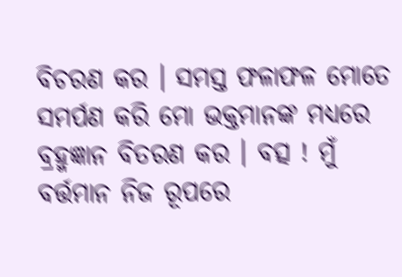ବିଚରଣ କର । ସମସ୍ତ ଫଳାଫଳ ମୋତେ ସମର୍ପଣ କରି ମୋ ଭକ୍ତମାନଙ୍କ ମଧ୍ୟରେ ବ୍ରହ୍ମଜ୍ଞାନ ବିତରଣ କର । ବତ୍ସ ! ମୁଁ ବର୍ତ୍ତମାନ ନିଜ ରୂପରେ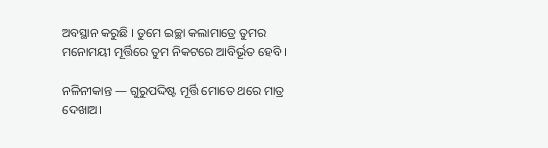ଅବସ୍ଥାନ କରୁଛି । ତୁମେ ଇଚ୍ଛା କଲାମାତ୍ରେ ତୁମର ମନୋମୟୀ ମୂର୍ତ୍ତିରେ ତୁମ ନିକଟରେ ଆବିର୍ଭୂତ ହେବି ।

ନଳିନୀକାନ୍ତ — ଗୁରୁପଦ୍ଦିଷ୍ଟ ମୂର୍ତ୍ତି ମୋତେ ଥରେ ମାତ୍ର ଦେଖାଅ।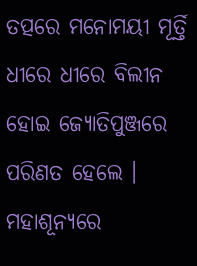ତତ୍ପରେ ମନୋମୟୀ ମୂର୍ତ୍ତି ଧୀରେ ଧୀରେ ବିଲୀନ ହୋଇ ଜ୍ୟୋତିପୁଞ୍ଜରେ ପରିଣତ ହେଲେ । ମହାଶୂନ୍ୟରେ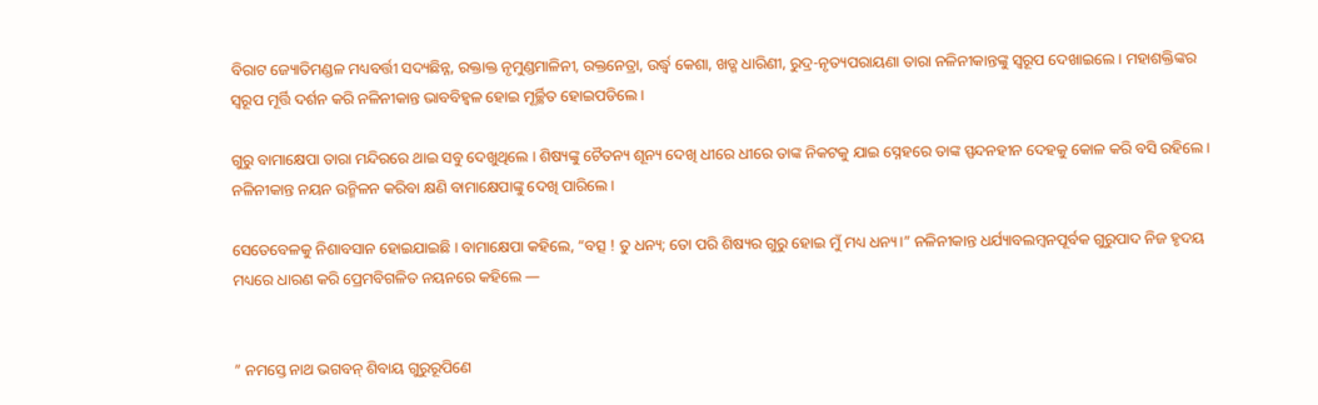ବିରାଟ ଜ୍ୟୋତିମଣ୍ଡଳ ମଧ୍ୟବର୍ତ୍ତୀ ସଦ୍ୟଛିନ୍ନ, ରକ୍ତାକ୍ତ ନୃମୁଣ୍ଡମାଳିନୀ, ରକ୍ତନେତ୍ରା, ଉର୍ଦ୍ଧ୍ବ କେଶା, ଖଡ୍ଗ ଧାରିଣୀ, ରୁଦ୍ର-ନୃତ୍ୟପରାୟଣା ତାରା ନଳିନୀକାନ୍ତଙ୍କୁ ସ୍ୱରୂପ ଦେଖାଇଲେ । ମହାଶକ୍ତିଙ୍କର ସ୍ୱରୂପ ମୂର୍ତ୍ତି ଦର୍ଶନ କରି ନଳିନୀକାନ୍ତ ଭାବବିହ୍ୱଳ ହୋଇ ମୂର୍ଚ୍ଛିତ ହୋଇପଡିଲେ ।

ଗୁରୁ ବାମାକ୍ଷେପା ତାରା ମନ୍ଦିରରେ ଥାଇ ସବୁ ଦେଖୁଥିଲେ । ଶିଷ୍ୟଙ୍କୁ ଚୈତନ୍ୟ ଶୂନ୍ୟ ଦେଖି ଧୀରେ ଧୀରେ ତାଙ୍କ ନିକଟକୁ ଯାଇ ସ୍ନେହରେ ତାଙ୍କ ସ୍ପନ୍ଦନହୀନ ଦେହକୁ କୋଳ କରି ବସି ରହିଲେ । ନଳିନୀକାନ୍ତ ନୟନ ଉନ୍ମିଳନ କରିବା କ୍ଷଣି ବାମାକ୍ଷେପାଙ୍କୁ ଦେଖି ପାରିଲେ ।

ସେତେବେଳକୁ ନିଶାବସାନ ହୋଇଯାଇଛି । ବାମାକ୍ଷେପା କହିଲେ, “ବତ୍ସ ! ତୁ ଧନ୍ୟ; ତୋ ପରି ଶିଷ୍ୟର ଗୁରୁ ହୋଇ ମୁଁ ମଧ୍ୟ ଧନ୍ୟ।” ନଳିନୀକାନ୍ତ ଧର୍ଯ୍ୟାବଲମ୍ବନପୂର୍ବକ ଗୁରୁପାଦ ନିଜ ହୃଦୟ ମଧ୍ୟରେ ଧାରଣ କରି ପ୍ରେମବିଗଳିତ ନୟନରେ କହିଲେ —


” ନମସ୍ତେ ନାଥ ଭଗବନ୍ ଶିବାୟ ଗୁରୁରୂପିଣେ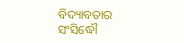ବିଦ୍ୟାବତାର ସଂସିଦ୍ଧୌ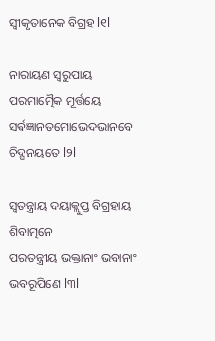ସ୍ଵୀକୃତାନେକ ବିଗ୍ରହ l୧l

ନାରାୟଣ ସ୍ୱରୁପାୟ ପରମାତ୍ମୈକ ମୂର୍ତ୍ତୟେ
ସର୍ଵଜ୍ଞାନତମୋଭେଦଭାନବେ ଚିଦ୍ଘନୟତେ l୨l

ସ୍ଵତନ୍ତ୍ରାୟ ଦୟାକ୍ଲୁପ୍ତ ବିଗ୍ରହାୟ ଶିବାତ୍ମନେ
ପରତନ୍ତ୍ରୀୟ ଭକ୍ତାନାଂ ଭବାନାଂ ଭବରୂପିଣେ l୩l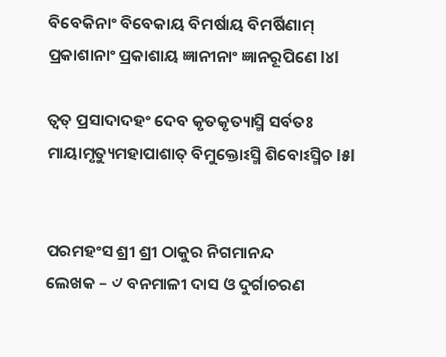ବିବେକିନାଂ ବିବେକାୟ ବିମର୍ଷାୟ ବିମର୍ଷିଣାମ୍
ପ୍ରକାଶାନାଂ ପ୍ରକାଶାୟ ଜ୍ଞାନୀନାଂ ଜ୍ଞାନରୂପିଣେ l୪l

ତ୍ଵତ୍ ପ୍ରସାଦାଦହଂ ଦେବ କୃତକୃତ୍ୟାସ୍ମି ସର୍ବତଃ
ମାୟାମୃତ୍ୟୁମହାପାଶାତ୍ ବିମୁକ୍ତୋଽସ୍ମି ଶିବୋଽସ୍ମିଚ l୫l


ପରମହଂସ ଶ୍ରୀ ଶ୍ରୀ ଠାକୁର ନିଗମାନନ୍ଦ
ଲେଖକ – ୰ ବନମାଳୀ ଦାସ ଓ ଦୁର୍ଗାଚରଣ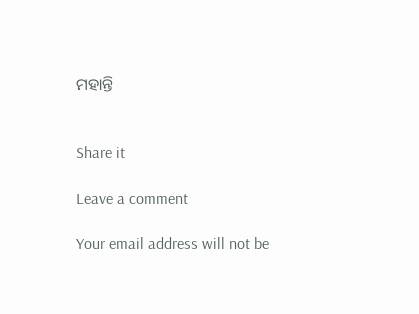ମହାନ୍ତି


Share it

Leave a comment

Your email address will not be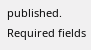published. Required fields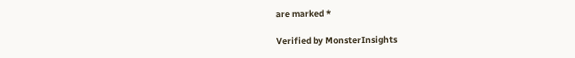are marked *

Verified by MonsterInsights